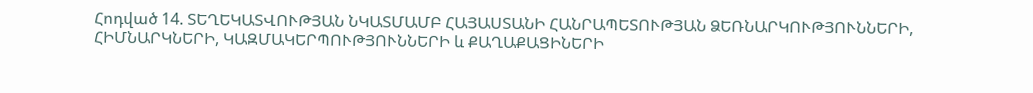Հոդված 14. ՏԵՂԵԿԱՏՎՈՒԹՅԱՆ ՆԿԱՏՄԱՄԲ ՀԱՅԱՍՏԱՆԻ ՀԱՆՐԱՊԵՏՈՒԹՅԱՆ ՁԵՌՆԱՐԿՈՒԹՅՈՒՆՆԵՐԻ, ՀԻՄՆԱՐԿՆԵՐԻ, ԿԱԶՄԱԿԵՐՊՈՒԹՅՈՒՆՆԵՐԻ և ՔԱՂԱՔԱՑԻՆԵՐԻ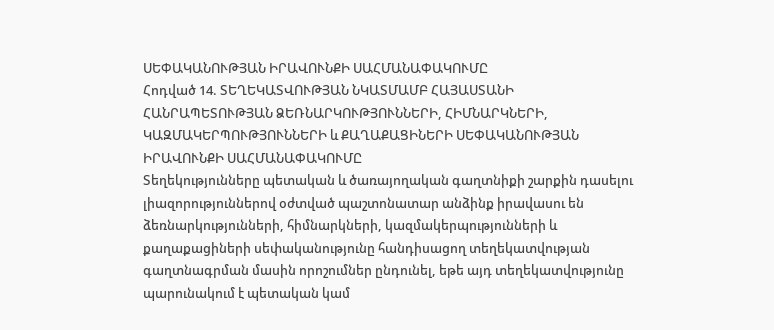ՍԵՓԱԿԱՆՈՒԹՅԱՆ ԻՐԱՎՈՒՆՔԻ ՍԱՀՄԱՆԱՓԱԿՈՒՄԸ
Հոդված 14. ՏԵՂԵԿԱՏՎՈՒԹՅԱՆ ՆԿԱՏՄԱՄԲ ՀԱՅԱՍՏԱՆԻ ՀԱՆՐԱՊԵՏՈՒԹՅԱՆ ՁԵՌՆԱՐԿՈՒԹՅՈՒՆՆԵՐԻ, ՀԻՄՆԱՐԿՆԵՐԻ, ԿԱԶՄԱԿԵՐՊՈՒԹՅՈՒՆՆԵՐԻ և ՔԱՂԱՔԱՑԻՆԵՐԻ ՍԵՓԱԿԱՆՈՒԹՅԱՆ ԻՐԱՎՈՒՆՔԻ ՍԱՀՄԱՆԱՓԱԿՈՒՄԸ
Տեղեկությունները պետական և ծառայողական գաղտնիքի շարքին դասելու լիազորություններով օժտված պաշտոնատար անձինք իրավասու են ձեռնարկությունների, հիմնարկների, կազմակերպությունների և քաղաքացիների սեփականությունը հանդիսացող տեղեկատվության գաղտնագրման մասին որոշումներ ընդունել, եթե այդ տեղեկատվությունը պարունակում է պետական կամ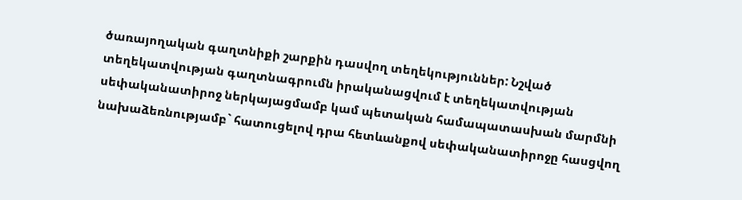ծառայողական գաղտնիքի շարքին դասվող տեղեկություններ: Նշված տեղեկատվության գաղտնագրումն իրականացվում է տեղեկատվության սեփականատիրոջ ներկայացմամբ կամ պետական համապատասխան մարմնի նախաձեռնությամբ` հատուցելով դրա հետևանքով սեփականատիրոջը հասցվող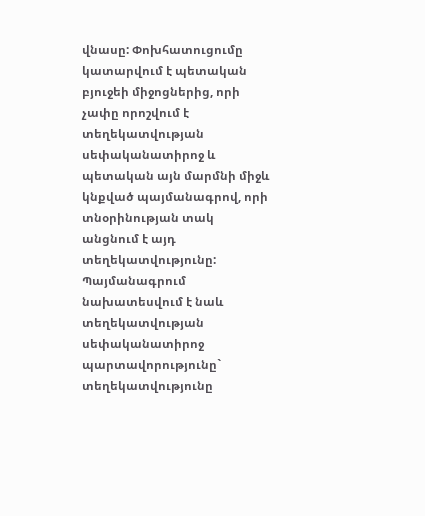վնասը: Փոխհատուցումը կատարվում է պետական բյուջեի միջոցներից, որի չափը որոշվում է տեղեկատվության սեփականատիրոջ և պետական այն մարմնի միջև կնքված պայմանագրով, որի տնօրինության տակ անցնում է այդ տեղեկատվությունը: Պայմանագրում նախատեսվում է նաև տեղեկատվության սեփականատիրոջ պարտավորությունը` տեղեկատվությունը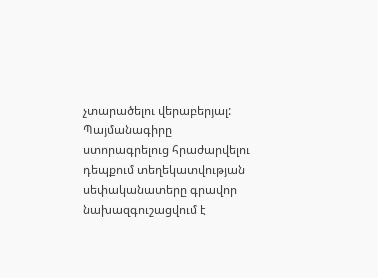չտարածելու վերաբերյալ:
Պայմանագիրը ստորագրելուց հրաժարվելու դեպքում տեղեկատվության սեփականատերը գրավոր նախազգուշացվում է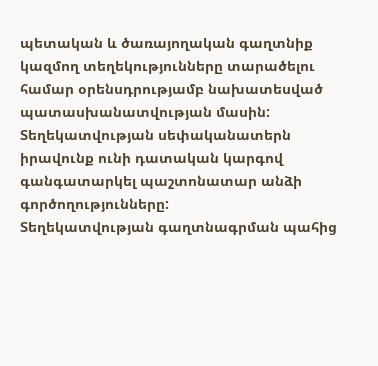պետական և ծառայողական գաղտնիք կազմող տեղեկությունները տարածելու համար օրենսդրությամբ նախատեսված պատասխանատվության մասին:
Տեղեկատվության սեփականատերն իրավունք ունի դատական կարգով գանգատարկել պաշտոնատար անձի գործողությունները:
Տեղեկատվության գաղտնագրման պահից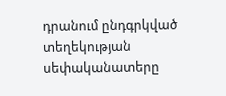դրանում ընդգրկված տեղեկության սեփականատերը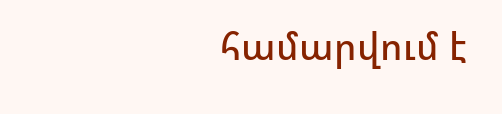համարվում է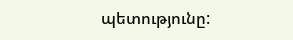պետությունը: